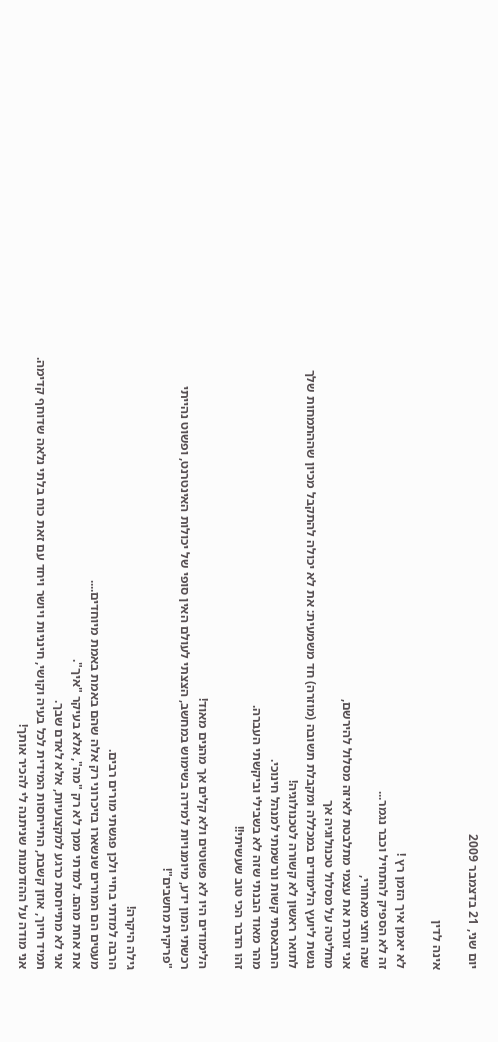יום שני, 21 בדצמבר 2009

אינה לדין

לא יאמן איך הזמן רץ !
זה לא הספיק להתחיל וכבר נגמר...
שנה וחצי מאחורי,
אני זוכרת את עצמי מתלבטת לאיזה מסלול להירשם,
מחליטה על מסלול טכנולוגיה אך
נגשת ליועץ הלימודים במכללה ומקבלת תשובה (מוזרה) חד משמעית: את לא יכולה להתקבל מכיון שההתמחות שלך לתואר ראשון לא קשורה לטכנולוגיה!
התבאסתי קשות ונרשמתי למנהל חינוכי.
מהר מאוד הבנתי שזה לא בשבילי וביקשתי העברה.
זהו הדבר הכי טוב שעשיתי!!

הלימודים היו לא פשוטים ולא קלים אך מהנים מאוד!
רכשתי המון ידע, מיומנויות למידה בשימוש במחשב, הצצתי לעולם האין סופי של יכולות האינטרנט, ופשוט נהייתי "פריקית מחשבים"!

גילה היקרה!
הרבה למדתי בחיי ולכן פגשתי מורים רבים.
מעטים הם המורים שנשארו בזיכרוני רק אלה שהם באמת באמת מיוחדים....
את אחת מהם. למדתי ממך לא רק "מה", אלא בעיקר "איך".
אני לא מתייחסת כרגע למקצועיות, אלא לאדם שבך.
תמיד חיוך, אוזן קשבת, התייחסות המידית לכל בעיה וקושי, חינניות ויושר ויחד עם זאת כוח בלתי נלאה שדוחף קדימה. אני מודה על ההזדמנות שניתנה לי להכיר אותך!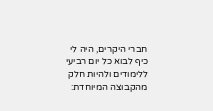חברי היקרים, היה לי כיף לבוא כל יום רביעי ללימודים ולהיות חלק מהקבוצה המיוחדת: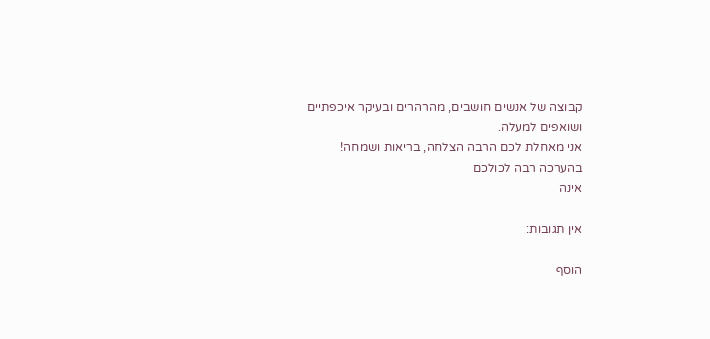קבוצה של אנשים חושבים, מהרהרים ובעיקר איכפתיים ושואפים למעלה.
אני מאחלת לכם הרבה הצלחה, בריאות ושמחה!
בהערכה רבה לכולכם
אינה

אין תגובות:

הוסף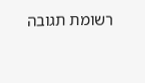רשומת תגובה